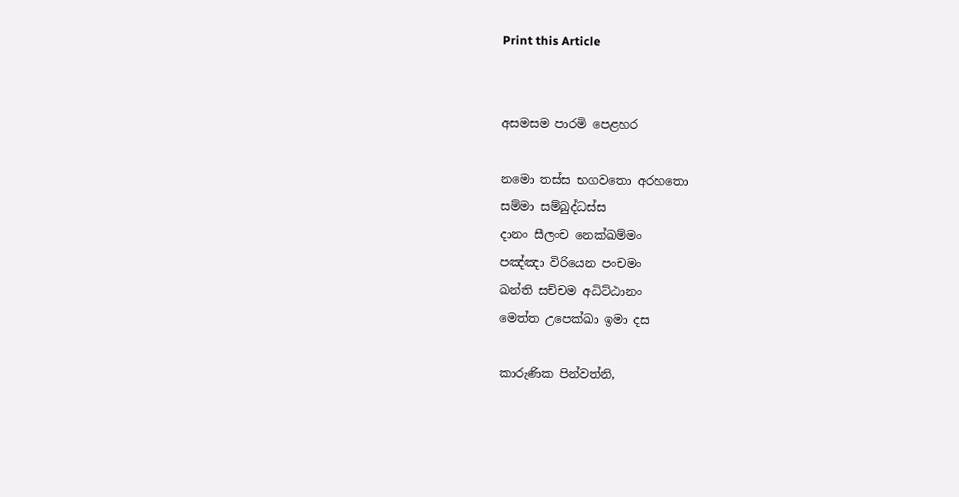Print this Article


අසමසම පාරමි පෙළහර

නමො තස්ස භගවතො අරහතො
සම්මා සම්බුද්ධස්ස
දානං සීලංච නෙක්ඛම්මං
පඤ්ඤා විරියෙන පංචමං
ඛන්ති සච්චම අධිට්ඨානං
මෙත්ත උපෙක්‍ඛා ඉමා දස

කාරුණික පින්වත්නි,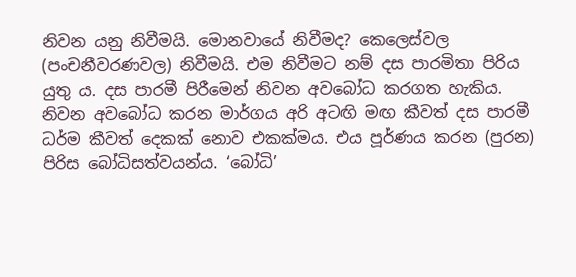නිවන යනු නිවීමයි. මොනවායේ නිවීමද? කෙලෙස්වල (පංචනීවරණවල) නිවීමයි. එම නිවීමට නම් දස පාරමිතා පිරිය යුතු ය. දස පාරමී පිරීමෙන් නිවන අවබෝධ කරගත හැකිය. නිවන අවබෝධ කරන මාර්ගය අරි අටඟි මඟ කීවත් දස පාරමී ධර්ම කීවත් දෙකක් නොව එකක්මය. එය පූර්ණය කරන (පුරන) පිරිස බෝධිසත්වයන්ය. ‘බෝධි’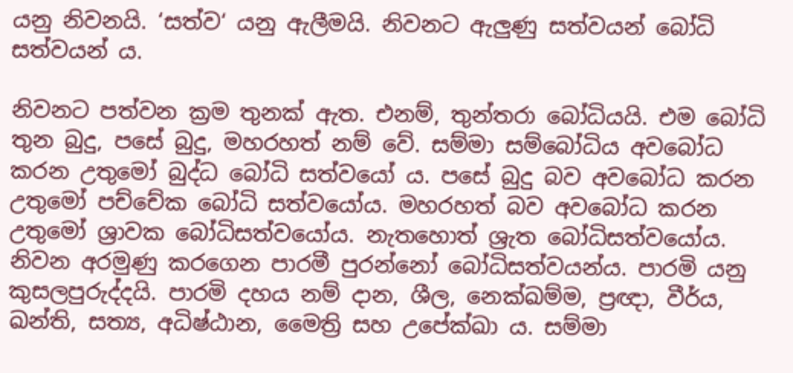යනු නිවනයි. ‘සත්ව‘ යනු ඇලීමයි. නිවනට ඇලුණු සත්වයන් බෝධි සත්වයන් ය.

නිවනට පත්වන ක්‍රම තුනක් ඇත. එනම්, තුන්තරා බෝධියයි. එම බෝධි තුන බුදු, පසේ බුදු, මහරහත් නම් වේ. සම්මා සම්බෝධිය අවබෝධ කරන උතුමෝ බුද්ධ බෝධි සත්වයෝ ය. පසේ බුදු බව අවබෝධ කරන උතුමෝ පච්චේක බෝධි සත්වයෝය. මහරහත් බව අවබෝධ කරන උතුමෝ ශ්‍රාවක බෝධිසත්වයෝය. නැතහොත් ශ්‍රැත බෝධිසත්වයෝය. නිවන අරමුණු කරගෙන පාරමී පුරන්නෝ බෝධිසත්වයන්ය. පාරමි යනු කුසලපුරුද්දයි. පාරමි දහය නම් දාන, ශීල, නෙක්ඛම්ම, ප්‍රඥා, වීර්ය, ඛන්ති, සත්‍ය, අධිෂ්ඨාන, මෛත්‍රි සහ උපේක්‍ඛා ය. සම්මා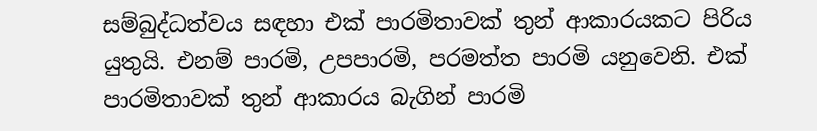සම්බුද්ධත්වය සඳහා එක් පාරමිතාවක් තුන් ආකාරයකට පිරිය යුතුයි. එනම් පාරමි, උපපාරමි, පරමත්ත පාරමි යනුවෙනි. එක් පාරමිතාවක් තුන් ආකාරය බැගින් පාරමි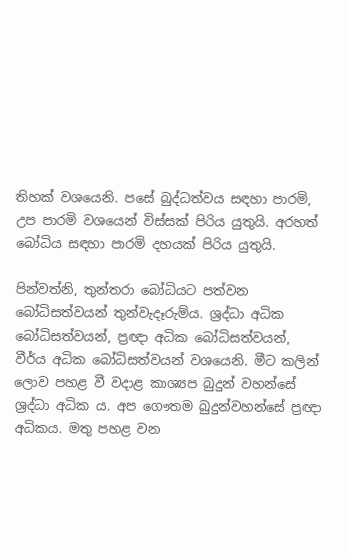තිහක් වශයෙනි. පසේ බුද්ධත්වය සඳහා පාරමි, උප පාරමි වශයෙන් විස්සක් පිරිය යුතුයි. අරහත් බෝධිය සඳහා පාරමි දහයක් පිරිය යුතුයි.

පින්වත්නි, තුන්තරා බෝධියට පත්වන බෝධිසත්වයන් තුන්වැදෑරුම්ය. ශ්‍රද්ධා අධික බෝධිසත්වයන්, ප්‍රඥා අධික බෝධිසත්වයන්, වීර්ය අධික බෝධිසත්වයන් වශයෙනි. මීට කලින් ලොව පහළ වී වදාළ කාශ්‍යප බුදුන් වහන්සේ ශ්‍රද්ධා අධික ය. අප ගෞතම බුදුන්වහන්සේ ප්‍රඥා අධිකය. මතු පහළ වන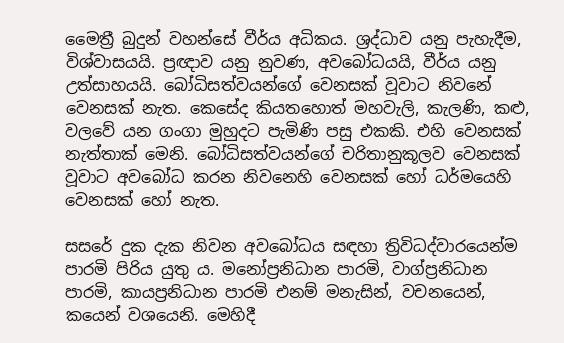මෛත්‍රී බුදුන් වහන්සේ වීර්ය අධිකය. ශ්‍රද්ධාව යනු පැහැදීම, විශ්වාසයයි. ප්‍රඥාව යනු නුවණ, අවබෝධයයි, වීර්ය යනු උත්සාහයයි. බෝධිසත්වයන්ගේ වෙනසක් වූවාට නිවනේ වෙනසක් නැත. කෙසේද කියතහොත් මහවැලි, කැලණි, කළු, වලවේ යන ගංගා මුහුදට පැමිණි පසු එකකි. එහි වෙනසක් නැත්තාක් මෙනි. බෝධිසත්වයන්ගේ චරිතානුකූලව වෙනසක් වූවාට අවබෝධ කරන නිවනෙහි වෙනසක් හෝ ධර්මයෙහි වෙනසක් හෝ නැත.

සසරේ දුක දැක නිවන අවබෝධය සඳහා ත්‍රිවිධද්වාරයෙන්ම පාරමි පිරිය යුතු ය. මනෝප්‍රනිධාන පාරමි, වාග්ප්‍රනිධාන පාරමි, කායප්‍රනිධාන පාරමි එනම් මනැසින්, වචනයෙන්, කයෙන් වශයෙනි. මෙහිදී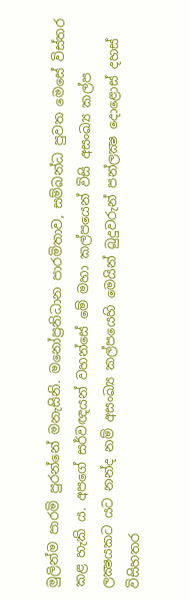මුලින්ම පාරමි පුරන්නේ මනැසිනි. මනෝප්‍රනිධාන පාරමිතාව, සම්බන්ධ පුවත මෙසේ විස්තර කළ හැකි ය. අපගේ සර්වඥයන් වහන්සේ මේ මහා කල්පයෙන් විසි අසංඛ්‍ය කල්ප ලක්‍ෂයකට යට නන්ද නම් අසංඛ්‍ය කල්පයෙහි මෙයින් බුදුවරුන් පන්ලක්‍ෂ දොළොස් දහස් විසිහතර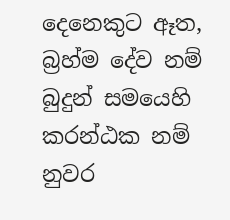දෙනෙකුට ඈත, බ්‍රහ්ම දේව නම් බුදුන් සමයෙහි කරන්ඨක නම් නුවර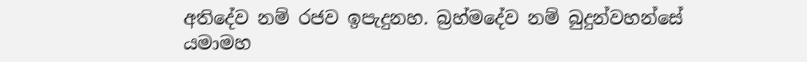අතිදේව නම් රජව ඉපැදුනහ. බ්‍රහ්මදේව නම් බුදුන්වහන්සේ යමාමහ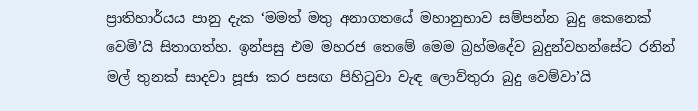ප්‍රාතිහාර්යය පානු දැක ‘මමත් මතු අනාගතයේ මහානුභාව සම්පන්න බුදු කෙනෙක් වෙමි’යි සිතාගත්හ. ඉන්පසු එම මහරජ තෙමේ මෙම බ්‍රහ්මදේව බුදුන්වහන්සේට රනින් මල් තුනක් සාදවා පූජා කර පසඟ පිහිටුවා වැඳ ලොව්තුරා බුදු වෙම්වා’යි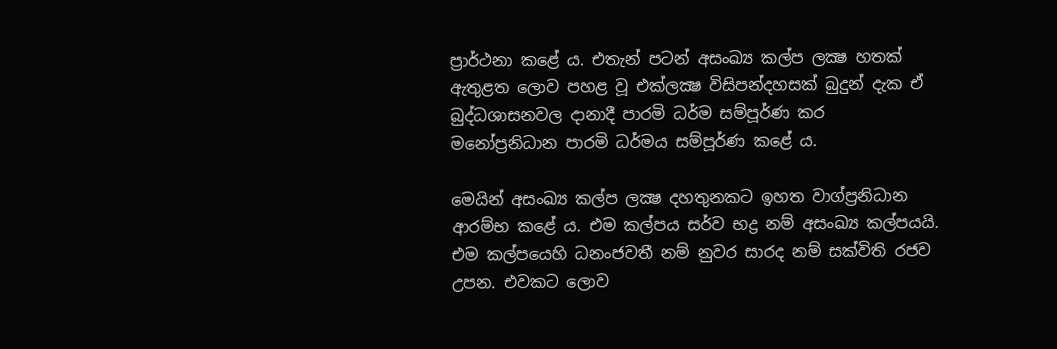ප්‍රාර්ථනා කළේ ය. එතැන් පටන් අසංඛ්‍ය කල්ප ලක්‍ෂ හතක් ඇතුළත ලොව පහළ වූ එක්ලක්‍ෂ විසිපන්දහසක් බුදුන් දැක ඒ බුද්ධශාසනවල දානාදී පාරමි ධර්ම සම්පූර්ණ කර මනෝප්‍රනිධාන පාරමි ධර්මය සම්පූර්ණ කළේ ය.

මෙයින් අසංඛ්‍ය කල්ප ලක්‍ෂ දහතුනකට ඉහත වාග්ප්‍රනිධාන ආරම්භ කළේ ය. එම කල්පය සර්ව භද්‍ර නම් අසංඛ්‍ය කල්පයයි. එම කල්පයෙහි ධනංජවතී නම් නුවර සාරද නම් සක්විති රජව උපන. එවකට ලොව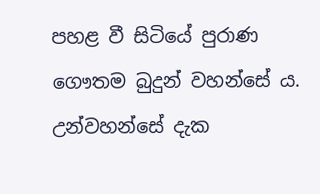පහළ වී සිටියේ පුරාණ ගෞතම බුදුන් වහන්සේ ය. උන්වහන්සේ දැක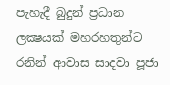පැහැදී බුදුන් ප්‍රධාන ලක්‍ෂයක් මහරහතුන්ට රනින් ආවාස සාදවා පූජා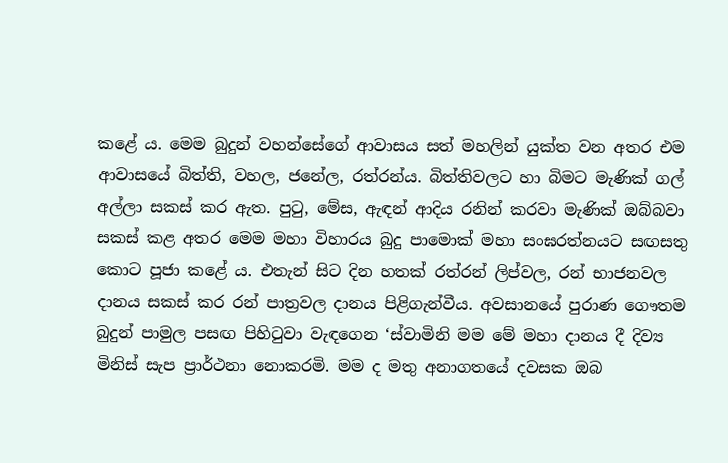කළේ ය. මෙම බුදුන් වහන්සේගේ ආවාසය සත් මහලින් යුක්ත වන අතර එම ආවාසයේ බිත්ති, වහල, ජනේල, රත්රන්ය. බිත්තිවලට හා බිමට මැණික් ගල් අල්ලා සකස් කර ඇත. පුටු, මේස, ඇඳන් ආදිය රනින් කරවා මැණික් ඔබ්බවා සකස් කළ අතර මෙම මහා විහාරය බුදු පාමොක් මහා සංඝරත්නයට සඟසතු කොට පූජා කළේ ය. එතැන් සිට දින හතක් රත්රන් ලිප්වල, රන් භාජනවල දානය සකස් කර රන් පාත්‍රවල දානය පිළිගැන්වීය. අවසානයේ පුරාණ ගෞතම බුදුන් පාමුල පසඟ පිහිටුවා වැඳගෙන ‘ස්වාමිනි මම මේ මහා දානය දී දිව්‍ය මිනිස් සැප ප්‍රාර්ථනා නොකරමි. මම ද මතු අනාගතයේ දවසක ඔබ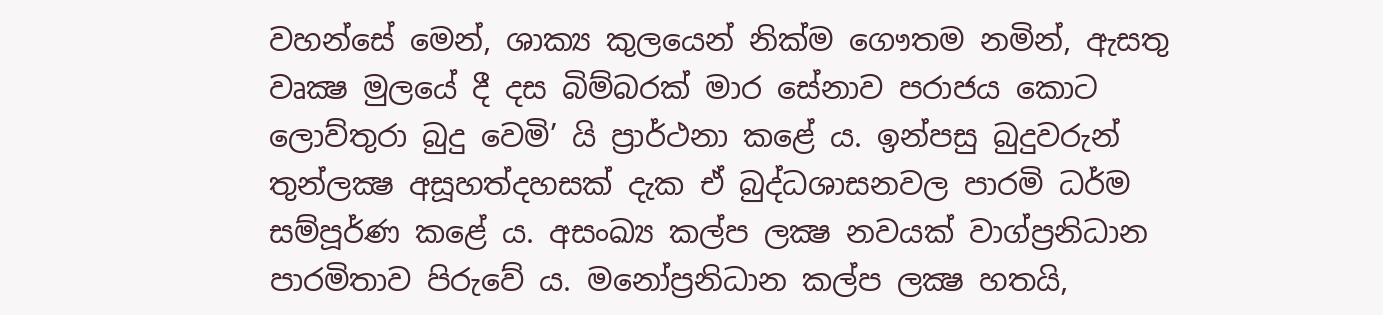වහන්සේ මෙන්, ශාක්‍ය කුලයෙන් නික්ම ගෞතම නමින්, ඇසතු වෘක්‍ෂ මුලයේ දී දස බිම්බරක් මාර සේනාව පරාජය කොට ලොව්තුරා බුදු වෙමි’ යි ප්‍රාර්ථනා කළේ ය. ඉන්පසු බුදුවරුන් තුන්ලක්‍ෂ අසූහත්දහසක් දැක ඒ බුද්ධශාසනවල පාරමි ධර්ම සම්පූර්ණ කළේ ය. අසංඛ්‍ය කල්ප ලක්‍ෂ නවයක් වාග්ප්‍රනිධාන පාරමිතාව පිරුවේ ය. මනෝප්‍රනිධාන කල්ප ලක්‍ෂ හතයි,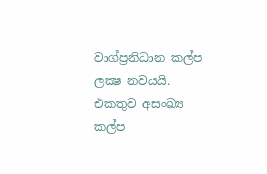වාග්ප්‍රනිධාන කල්ප ලක්‍ෂ නවයයි. එකතුව අසංඛ්‍ය කල්ප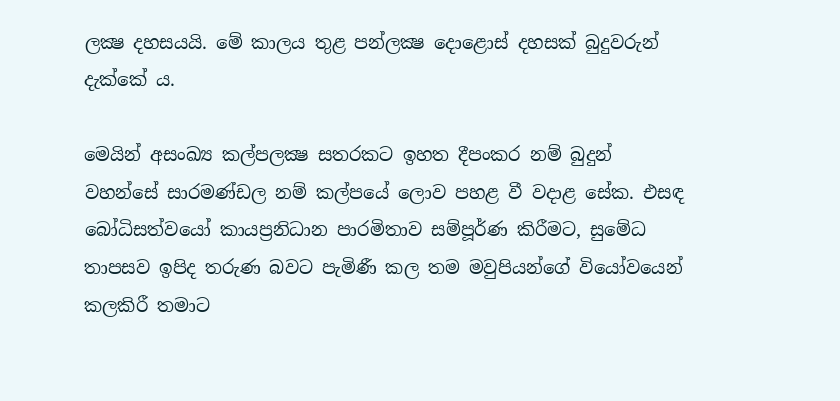ලක්‍ෂ දහසයයි. මේ කාලය තුළ පන්ලක්‍ෂ දොළොස් දහසක් බුදුවරුන් දැක්කේ ය.

මෙයින් අසංඛ්‍ය කල්පලක්‍ෂ සතරකට ඉහත දීපංකර නම් බුදුන් වහන්සේ සාරමණ්ඩල නම් කල්පයේ ලොව පහළ වී වදාළ සේක. එසඳ බෝධිසත්වයෝ කායප්‍රනිධාන පාරමිතාව සම්පූර්ණ කිරීමට, සුමේධ තාපසව ඉපිද තරුණ බවට පැමිණී කල තම මවුපියන්ගේ වියෝවයෙන් කලකිරී තමාට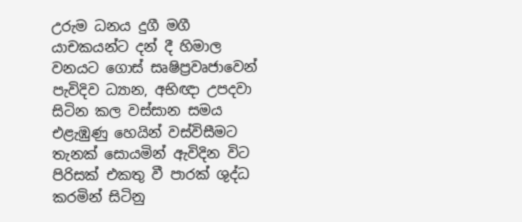උරුම ධනය දුගී මගී යාචකයන්ට දන් දී හිමාල වනයට ගොස් සෘෂිප්‍රවෘජාවෙන් පැවිදිව ධ්‍යාන, අභිඥා උපදවා සිටින කල වස්සාන සමය එළැඹුණු හෙයින් වස්විසීමට තැනක් සොයමින් ඇවිදින විට පිරිසක් එකතු වී පාරක් ශුද්ධ කරමින් සිටිනු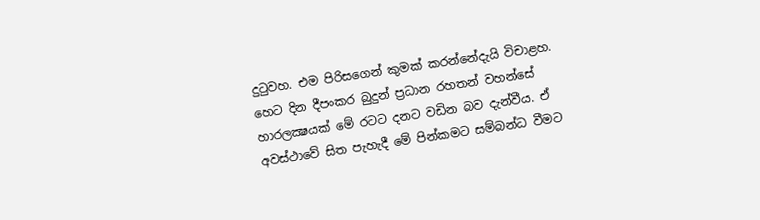දුටුවහ. එම පිරිසගෙන් කුමක් කරන්නේදැයි විචාළහ. හෙට දින දීපංකර බුදුන් ප්‍රධාන රහතන් වහන්සේ හාරලක්‍ෂයක් මේ රටට දනට වඩින බව දැන්වීය. ඒ අවස්ථාවේ සිත පැහැදී මේ පින්කමට සම්බන්ධ වීමට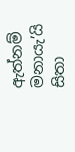ඇත්නම් මනායැ’යි සිතා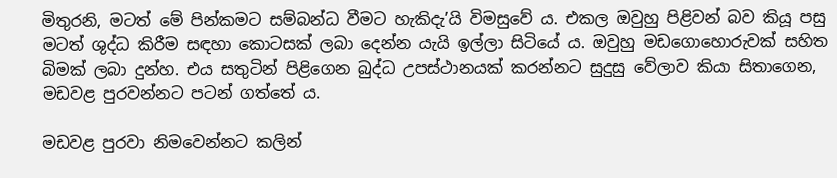මිතුරනි, මටත් මේ පින්කමට සම්බන්ධ වීමට හැකිදැ’යි විමසුවේ ය. එකල ඔවුහු පිළිවන් බව කියූ පසු මටත් ශුද්ධ කිරීම සඳහා කොටසක් ලබා දෙන්න යැයි ඉල්ලා සිටියේ ය. ඔවුහු මඩගොහොරුවක් සහිත බිමක් ලබා දුන්හ. එය සතුටින් පිළිගෙන බුද්ධ උපස්ථානයක් කරන්නට සුදුසු වේලාව කියා සිතාගෙන, මඩවළ පුරවන්නට පටන් ගත්තේ ය.

මඩවළ පුරවා නිමවෙන්නට කලින්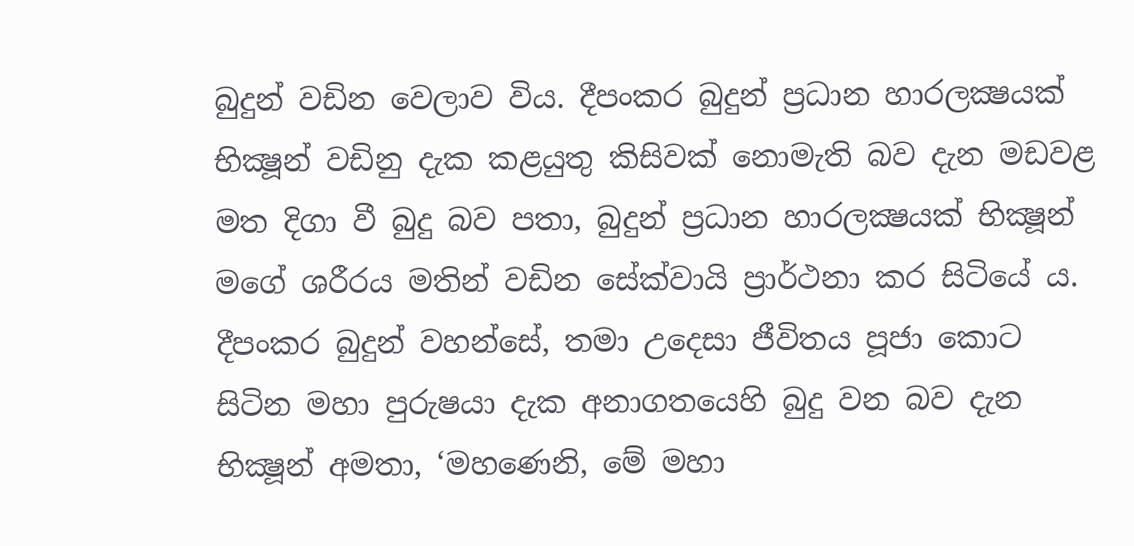බුදුන් වඩින වෙලාව විය. දීපංකර බුදුන් ප්‍රධාන හාරලක්‍ෂයක් භික්‍ෂූන් වඩිනු දැක කළයුතු කිසිවක් නොමැති බව දැන මඩවළ මත දිගා වී බුදු බව පතා, බුදුන් ප්‍රධාන හාරලක්‍ෂයක් භික්‍ෂූන් මගේ ශරීරය මතින් වඩින සේක්වායි ප්‍රාර්ථනා කර සිටියේ ය. දීපංකර බුදුන් වහන්සේ, තමා උදෙසා ජීවිතය පූජා කොට සිටින මහා පුරුෂයා දැක අනාගතයෙහි බුදු වන බව දැන භික්‍ෂූන් අමතා, ‘මහණෙනි, මේ මහා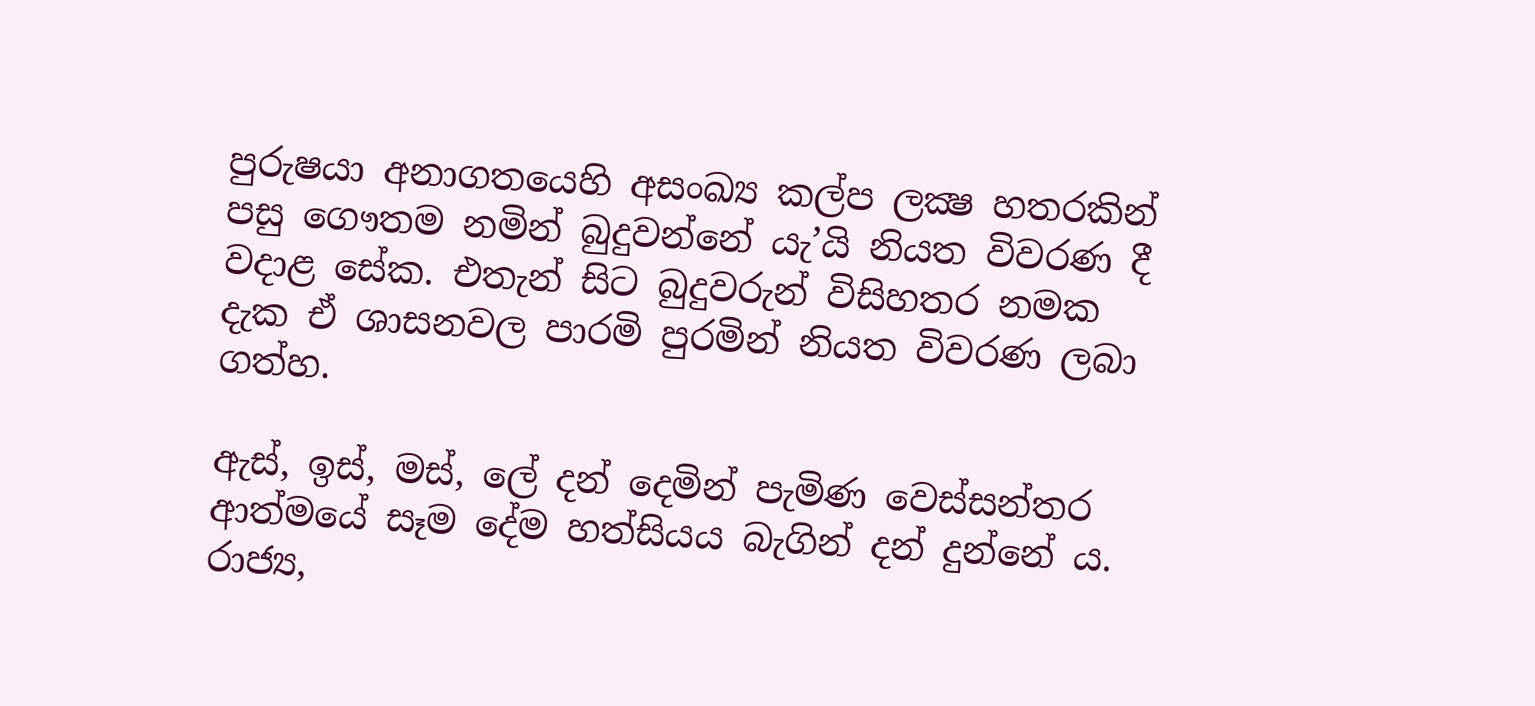පුරුෂයා අනාගතයෙහි අසංඛ්‍ය කල්ප ලක්‍ෂ හතරකින් පසු ගෞතම නමින් බුදුවන්නේ යැ’යි නියත විවරණ දී වදාළ සේක. එතැන් සිට බුදුවරුන් විසිහතර නමක දැක ඒ ශාසනවල පාරමි පුරමින් නියත විවරණ ලබා ගත්හ.

ඇස්, ඉස්, මස්, ලේ දන් දෙමින් පැමිණ වෙස්සන්තර ආත්මයේ සෑම දේම හත්සියය බැගින් දන් දුන්නේ ය. රාජ්‍ය,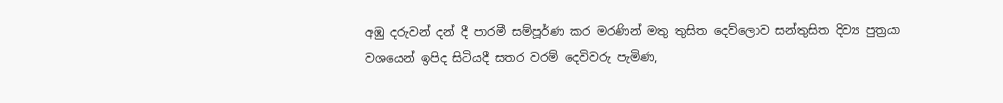අඹු දරුවන් දන් දී පාරමී සම්පූර්ණ කර මරණින් මතු තුසිත දෙව්ලොව සන්තුසිත දිව්‍ය පුත්‍රයා වශයෙන් ඉපිද සිටියදී සතර වරම් දෙවිවරු පැමිණ,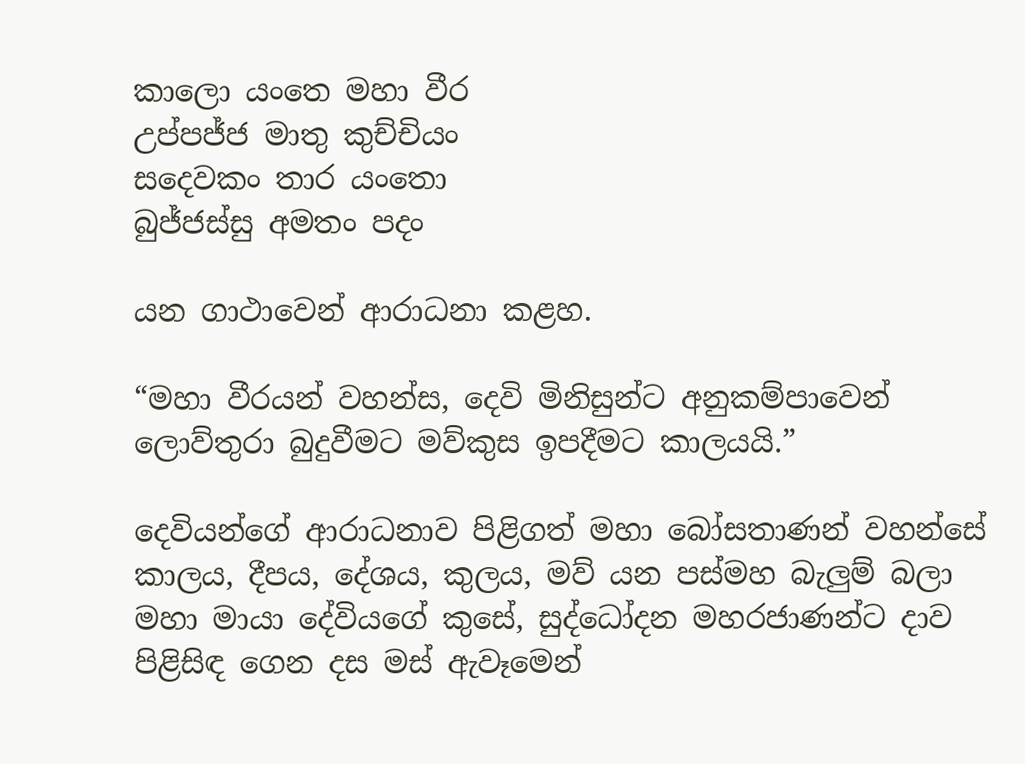කාලො යංතෙ මහා වීර
උප්පජ්ජ මාතු කුච්චියං
සදෙවකං තාර යංතො
බුජ්ජස්සු අමතං පදං

යන ගාථාවෙන් ආරාධනා කළහ.

“මහා වීරයන් වහන්ස, දෙවි මිනිසුන්ට අනුකම්පාවෙන් ලොව්තුරා බුදුවීමට මව්කුස ඉපදීමට කාලයයි.”

දෙවියන්ගේ ආරාධනාව පිළිගත් මහා බෝසතාණන් වහන්සේ කාලය, දීපය, දේශය, කුලය, මව් යන පස්මහ බැලුම් බලා මහා මායා දේවියගේ කුසේ, සුද්ධෝදන මහරජාණන්ට දාව පිළිසිඳ ගෙන දස මස් ඇවෑමෙන්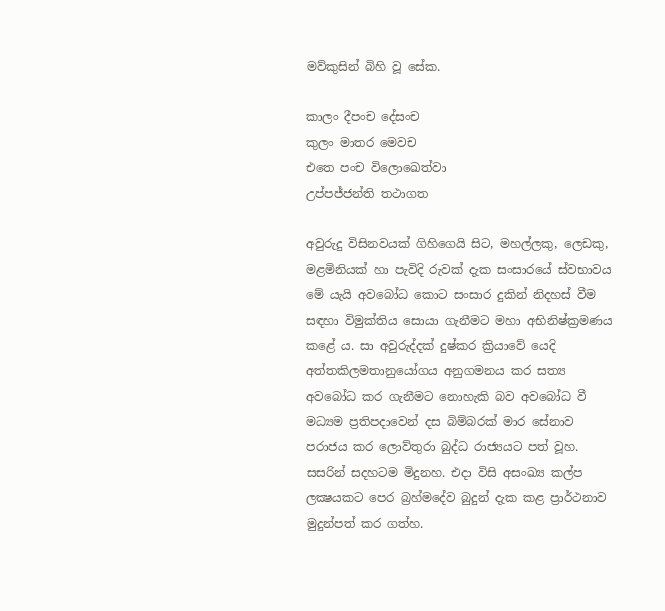මව්කුසින් බිහි වූ සේක.

කාලං දීපංච දේසංච
කුලං මාතර මෙවච
එතෙ පංච විලොඛෙත්වා
උප්පජ්ජන්ති තථාගත

අවුරුදු විසිනවයක් ගිහිගෙයි සිට, මහල්ලකු, ලෙඩකු, මළමිනියක් හා පැවිදි රුවක් දැක සංසාරයේ ස්වභාවය මේ යැයි අවබෝධ කොට සංසාර දුකින් නිදහස් වීම සඳහා විමුක්තිය සොයා ගැනීමට මහා අභිනිෂ්ක්‍රමණය කළේ ය. සා අවුරුද්දක් දුෂ්කර ක්‍රියාවේ යෙදි අත්තකිලමතානුයෝගය අනුගමනය කර සත්‍ය අවබෝධ කර ගැනීමට නොහැකි බව අවබෝධ වී මධ්‍යම ප්‍රතිපදාවෙන් දස බිම්බරක් මාර සේනාව පරාජය කර ලොව්තුරා බුද්ධ රාජ්‍යයට පත් වූහ. සසරින් සදහටම මිදුනහ. එදා විසි අසංඛ්‍ය කල්ප ලක්‍ෂයකට පෙර බ්‍රහ්මදේව බුදුන් දැක කළ ප්‍රාර්ථනාව මුදුන්පත් කර ගත්හ.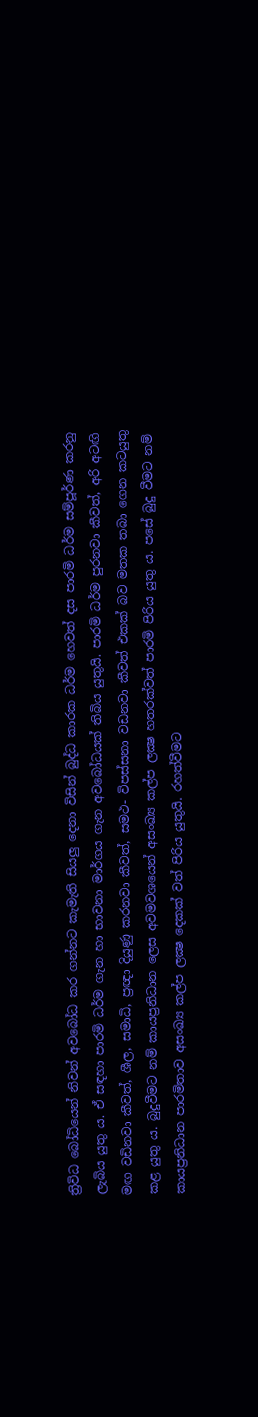ත්‍රිවිධ බෝධියෙන් නිවන් අවබෝධ කර ගන්නට කැමැති සියලු දෙනා විසින් බුද්ධ කාරක ධර්ම හෙවත් දස පාරමි ධර්ම සම්පූර්ණ කරනු ලැබිය යුතු ය. ඒ සඳහා පාරමි ධර්ම ගැන හා භාවනා මාර්ගය ගැන අවබෝධයක් තිබිය යුතුයි. පාරමි ධර්ම පුරනවා කීවත්, අරි අටඟි මඟ වඩිනවා කීවත්, ශීල, සමාධි, ප්‍රඥා දියුණු කරනවා කීවත්, සමථ- විපස්සනා වඩනවා කීවත් එකක් බව මතක තබා ගෙන කටයුතු කළ යුතු ය. බුදුවීමට නම් කායප්‍රනිධාන ලෙස අවමවශයෙන් අසංඛ්‍ය කල්ප ලක්‍ෂ හතරක්වත් පාරමි පිරිය යුතු ය. පසේ බුදු වීමට නම් කායප්‍රනිධාන පාරමිතාව අසංඛ්‍ය කල්ප ලක්‍ෂ දෙකක් වත් පිරිය යුතුයි. රහත්වීමට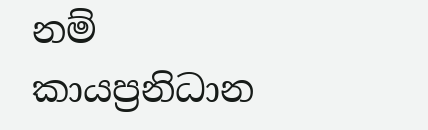නම් කායප්‍රනිධාන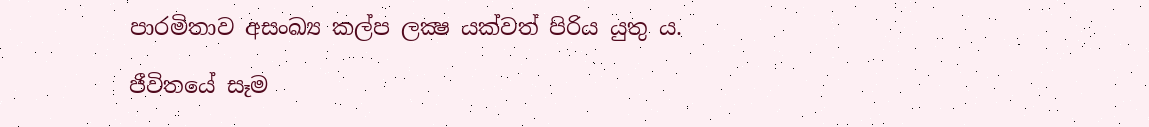පාරමිතාව අසංඛ්‍ය කල්ප ලක්‍ෂ යක්වත් පිරිය යුතු ය.

ජීවිතයේ සෑම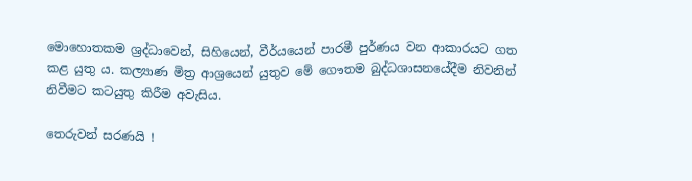මොහොතකම ශ්‍රද්ධාවෙන්, සිහියෙන්, වීර්යයෙන් පාරමී පුර්ණය වන ආකාරයට ගත කළ යුතු ය. කල්‍යාණ මිත්‍ර ආශ්‍රයෙන් යුතුව මේ ගෞතම බුද්ධශාසනයේදීම නිවනින් නිවීමට කටයුතු කිරීම අවැසිය.

තෙරුවන් සරණයි !